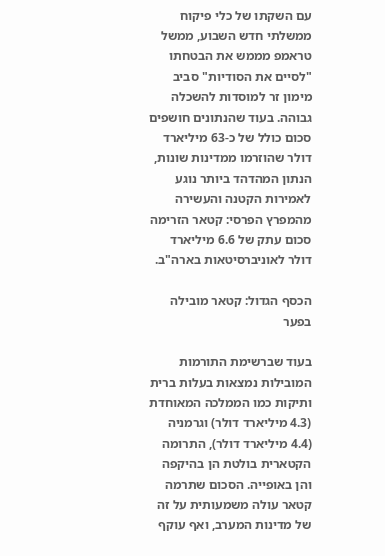עם השקתו של כלי פיקוח ממשלתי חדש השבוע, ממשל טראמפ מממש את הבטחתו "לסיים את הסודיות" סביב מימון זר למוסדות להשכלה גבוהה. בעוד שהנתונים חושפים סכום כולל של כ-63 מיליארד דולר שהוזרמו ממדינות שונות, הנתון המהדהד ביותר נוגע לאמירות הקטנה והעשירה מהמפרץ הפרסי: קטאר הזרימה סכום עתק של 6.6 מיליארד דולר לאוניברסיטאות בארה"ב.

הכסף הגדול: קטאר מובילה בפער

בעוד שברשימת התורמות המובילות נמצאות בעלות ברית ותיקות כמו הממלכה המאוחדת (4.3 מיליארד דולר) וגרמניה (4.4 מיליארד דולר), התרומה הקטארית בולטת הן בהיקפה והן באופייה. הסכום שתרמה קטאר עולה משמעותית על זה של מדינות המערב, ואף עוקף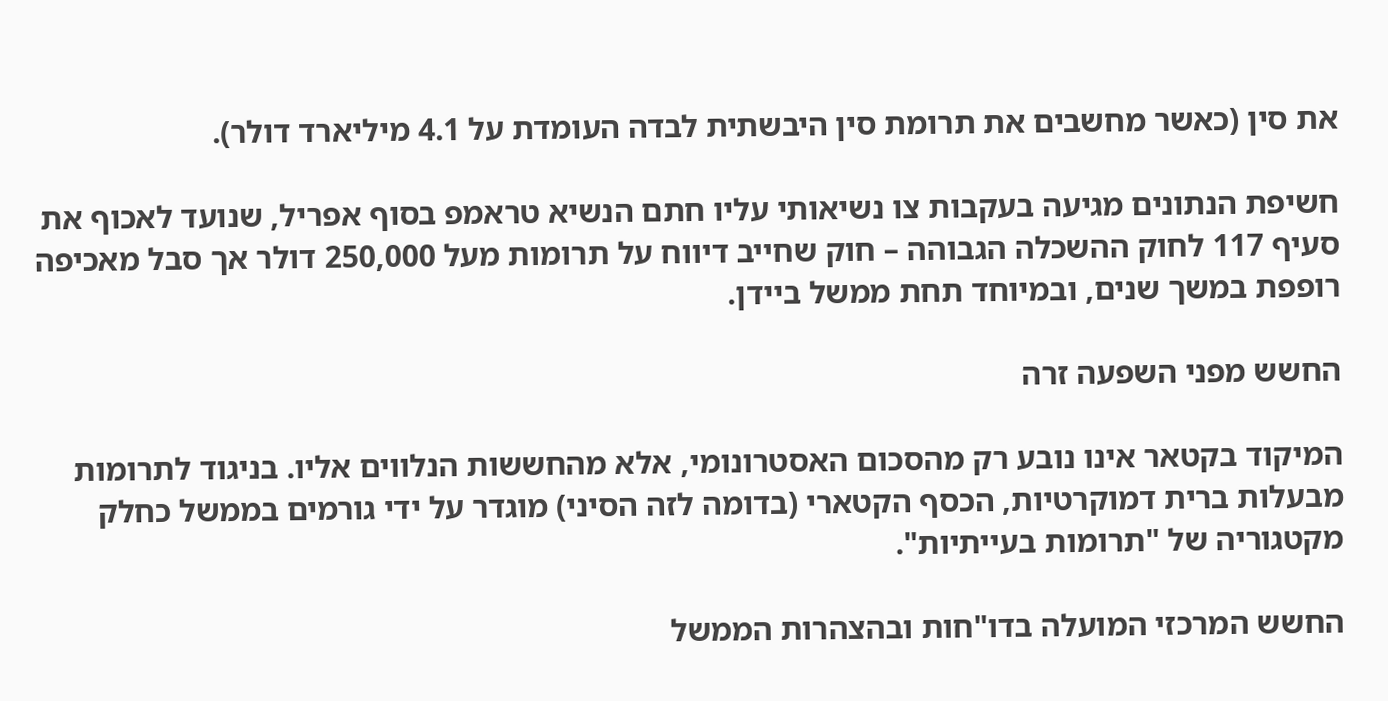את סין (כאשר מחשבים את תרומת סין היבשתית לבדה העומדת על 4.1 מיליארד דולר).

חשיפת הנתונים מגיעה בעקבות צו נשיאותי עליו חתם הנשיא טראמפ בסוף אפריל, שנועד לאכוף את סעיף 117 לחוק ההשכלה הגבוהה – חוק שחייב דיווח על תרומות מעל 250,000 דולר אך סבל מאכיפה רופפת במשך שנים, ובמיוחד תחת ממשל ביידן.

החשש מפני השפעה זרה

המיקוד בקטאר אינו נובע רק מהסכום האסטרונומי, אלא מהחששות הנלווים אליו. בניגוד לתרומות מבעלות ברית דמוקרטיות, הכסף הקטארי (בדומה לזה הסיני) מוגדר על ידי גורמים בממשל כחלק מקטגוריה של "תרומות בעייתיות".

החשש המרכזי המועלה בדו"חות ובהצהרות הממשל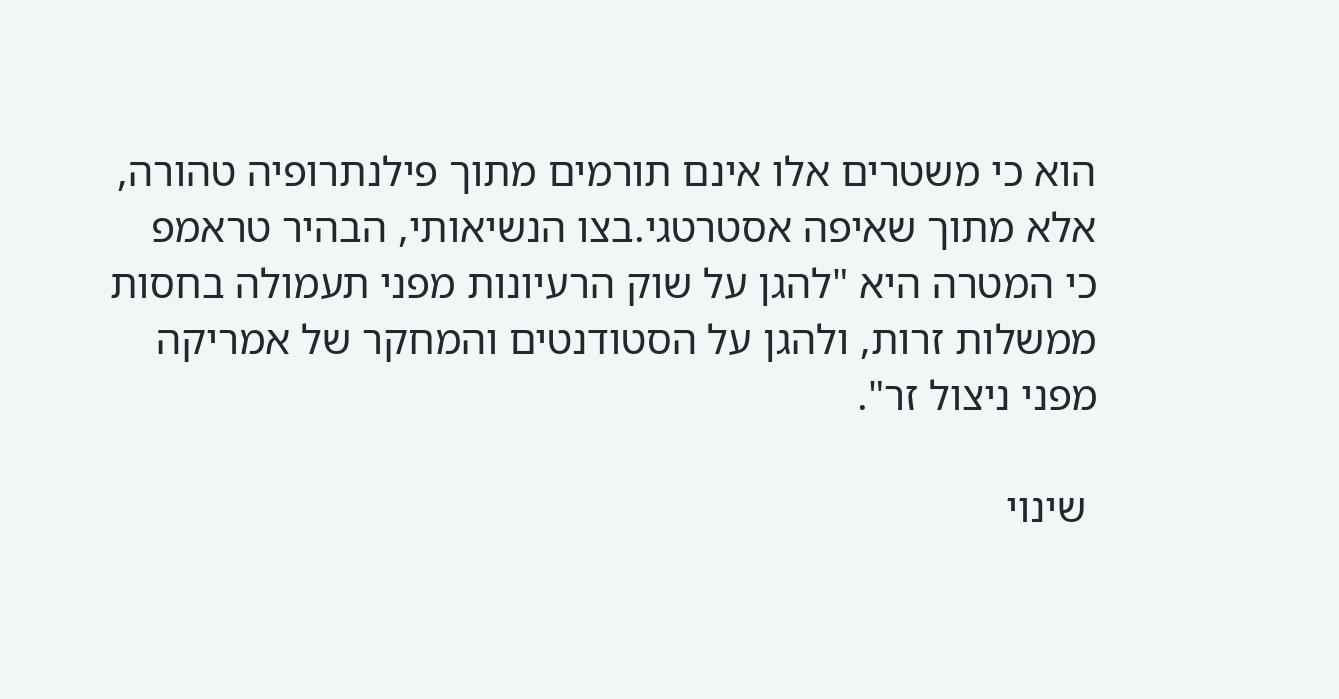הוא כי משטרים אלו אינם תורמים מתוך פילנתרופיה טהורה, אלא מתוך שאיפה אסטרטגי.בצו הנשיאותי, הבהיר טראמפ כי המטרה היא "להגן על שוק הרעיונות מפני תעמולה בחסות ממשלות זרות, ולהגן על הסטודנטים והמחקר של אמריקה מפני ניצול זר".

 שינוי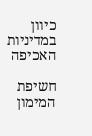כיוון במדיניות האכיפה

חשיפת המימון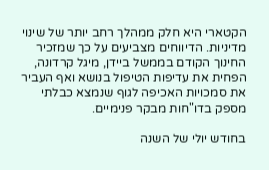הקטארי היא חלק ממהלך רחב יותר של שינוי מדיניות. הדיווחים מצביעים על כך שמזכיר החינוך הקודם בממשל ביידן, מיגל קרדונה, הפחית את עדיפות הטיפול בנושא ואף העביר את סמכויות האכיפה לגוף שנמצא כבלתי מספק בדו"חות מבקר פנימיים.

בחודש יולי של השנה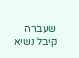שעברה קיבל נשיא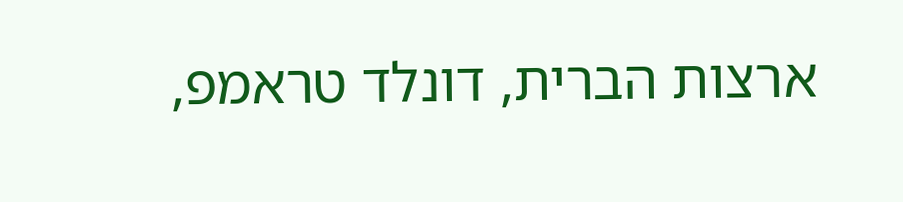ארצות הברית, דונלד טראמפ,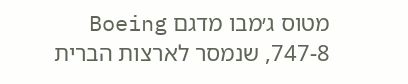מטוס ג׳מבו מדגם Boeing 747-8, שנמסר לארצות הברית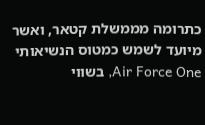כתרומה מממשלת קטאר, ואשר מיועד לשמש כמטוס הנשיאותי Air Force One, בשווי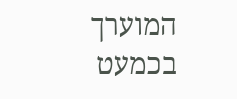המוערך בכמעט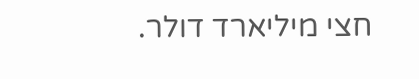חצי מיליארד דולר.